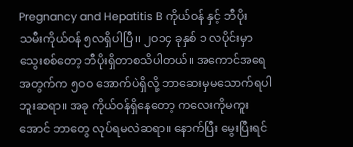Pregnancy and Hepatitis B ကိုယ်ဝန် နှင့် ဘီပိုး
သမီးကိုယ်ဝန် ၅လရှိပါပြီ၊၊ ၂ဝ၁၄ ခုနှစ် ၁ လပိုင်းမှာ သွေးစစ်တော့ ဘီပိုးရှိတာစသိပါတယ်။ အကောင်အရေအတွက်က ၅ဝဝ အောက်ပဲရှိလို့ ဘာဆေးမှမသောက်ရပါဘူးဆရာ။ အခု ကိုယ်ဝန်ရှိနေတော့ ကလေးကိုမကူးအောင် ဘာတွေ လုပ်ရမလဲဆရာ။ နောက်ပြီး မွေးပြီးရင်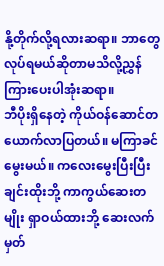နို့တိုက်လို့ရလားဆရာ။ ဘာတွေလုပ်ရမယ်ဆိုတာမသိလို့ညွှန်ကြားပေးပါအုံးဆရာ။
ဘီပိုးရှိနေတဲ့ ကိုယ်ဝန်ဆောင်တယောက်လာပြတယ်။ မကြာခင်မွေးမယ်။ ကလေးမွေးပြီးပြီးချင်းထိုးဘို့ ကာကွယ်ဆေးတမျိုး ရှာဝယ်ထားဘို့ ဆေးလက်မှတ်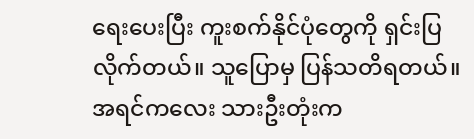ရေးပေးပြီး ကူးစက်နိုင်ပုံတွေကို ရှင်းပြလိုက်တယ်။ သူပြောမှ ပြန်သတိရတယ်။ အရင်ကလေး သားဦးတုံးက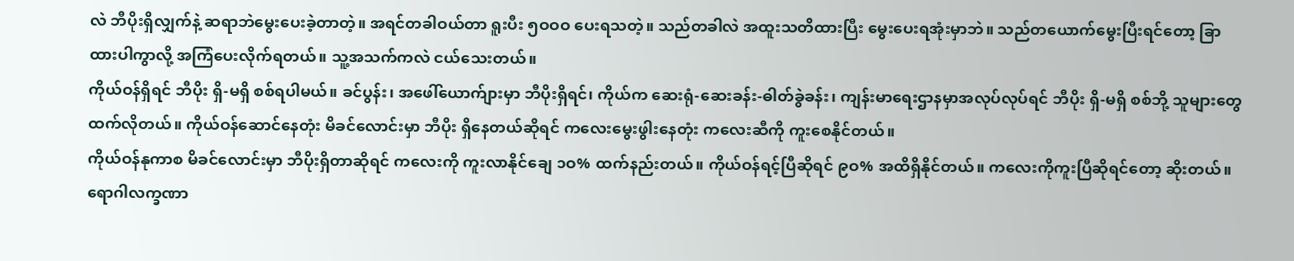လဲ ဘီပိုးရှိလျှက်နဲ့ ဆရာဘဲမွေးပေးခဲ့တာတဲ့။ အရင်တခါဝယ်တာ ရူးပီး ၅ဝဝဝ ပေးရသတဲ့။ သည်တခါလဲ အထူးသတိထားပြီး မွေးပေးရအုံးမှာဘဲ။ သည်တယောက်မွေးပြီးရင်တော့ ခြာထားပါကွာလို့ အကြံပေးလိုက်ရတယ်။ သူ့အသက်ကလဲ ငယ်သေးတယ်။
ကိုယ်ဝန်ရှိရင် ဘီပိုး ရှိ-မရှိ စစ်ရပါမယ်။ ခင်ပွန်း၊ အဖေါ်ယောက်ျားမှာ ဘီပိုးရှိရင်၊ ကိုယ်က ဆေးရုံ-ဆေးခန်း-ဓါတ်ခွဲခန်း၊ ကျန်းမာရေးဌာနမှာအလုပ်လုပ်ရင် ဘီပိုး ရှိ-မရှိ စစ်ဘို့ သူများတွေထက်လိုတယ်။ ကိုယ်ဝန်ဆောင်နေတုံး မိခင်လောင်းမှာ ဘီပိုး ရှိနေတယ်ဆိုရင် ကလေးမွေးဖွါးနေတုံး ကလေးဆီကို ကူးစေနိုင်တယ်။
ကိုယ်ဝန်နုကာစ မိခင်လောင်းမှာ ဘီပိုးရှိတာဆိုရင် ကလေးကို ကူးလာနိုင်ချေ ၁ဝ% ထက်နည်းတယ်။ ကိုယ်ဝန်ရင့်ပြီဆိုရင် ၉ဝ% အထိရှိနိုင်တယ်။ ကလေးကိုကူးပြီဆိုရင်တော့ ဆိုးတယ်။ ရောဂါလက္ခဏာ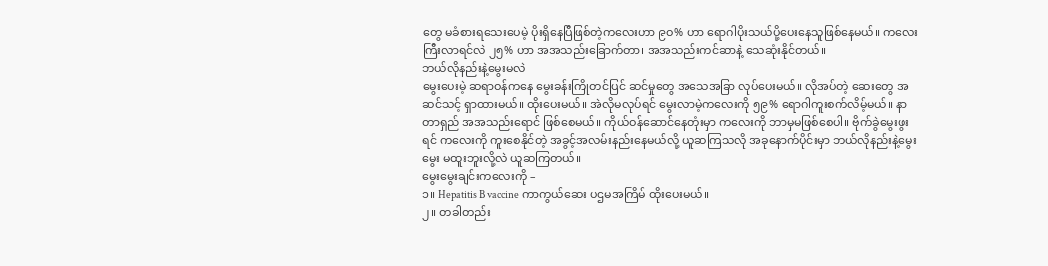တွေ မခံစားရသေးပေမဲ့ ပိုးရှိနေပြီဖြစ်တဲ့ကလေးဟာ ၉ဝ% ဟာ ရောဂါပိုးသယ်ပို့ပေးနေသူဖြစ်နေမယ်။ ကလေးကြီးလာရင်လဲ ၂၅% ဟာ အအသည်းခြောက်တာ၊ အအသည်းကင်ဆာနဲ့ သေဆုံးနိုင်တယ်။
ဘယ်လိုနည်းနဲ့မွေးမလဲ
မွေးပေးမဲ့ ဆရာဝန်ကနေ မွေးခန်းကြိုတင်ပြင် ဆင်မှုတွေ အသေအခြာ လုပ်ပေးမယ်။ လိုအပ်တဲ့ ဆေးတွေ အဆင်သင့် ရှာထားမယ်။ ထိုးပေးမယ်။ အဲလိုမလုပ်ရင် မွေးလာမဲ့ကလေးကို ၅၉% ရောဂါကူးစက်လိမ့်မယ်။ နာတာရှည် အအသည်းရောင် ဖြစ်စေမယ်။ ကိုယ်ဝန်ဆောင်နေတုံးမှာ ကလေးကို ဘာမှမဖြစ်စေပါ။ ဗိုက်ခွဲမွေးဖွးရင် ကလေးကို ကူးစေနိုင်တဲ့ အခွင့်အလမ်းနည်းနေမယ်လို့ ယူဆကြသလို အခုနောက်ပိုင်းမှာ ဘယ်လိုနည်းနဲ့မွေးမွေး မထူးဘူးလို့လဲ ယူဆကြတယ်။
မွေးမွေးချင်းကလေးကို –
၁။ Hepatitis B vaccine ကာကွယ်ဆေး ပဌမအကြိမ် ထိုးပေးမယ်။
၂။ တခါတည်း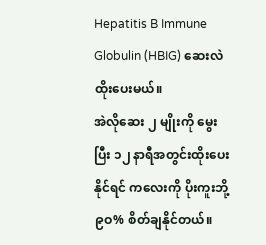Hepatitis B Immune Globulin (HBIG) ဆေးလဲထိုးပေးမယ်။
အဲလိုဆေး ၂ မျိုးကို မွေးပြီး ၁၂ နာရီအတွင်းထိုးပေးနိုင်ရင် ကလေးကို ပိုးကူးဘို့ ၉ဝ% စိတ်ချနိုင်တယ်။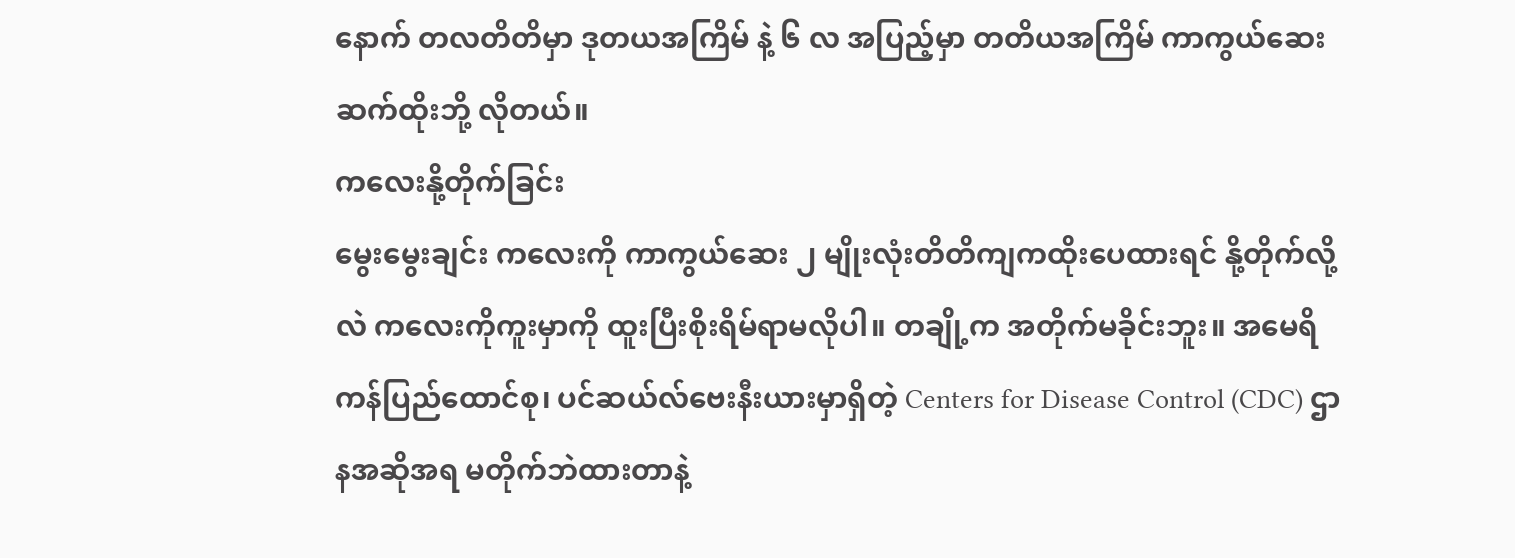နောက် တလတိတိမှာ ဒုတယအကြိမ် နဲ့ ၆ လ အပြည့်မှာ တတိယအကြိမ် ကာကွယ်ဆေး ဆက်ထိုးဘို့ လိုတယ်။
ကလေးနို့တိုက်ခြင်း
မွေးမွေးချင်း ကလေးကို ကာကွယ်ဆေး ၂ မျိုးလုံးတိတိကျကထိုးပေထားရင် နို့တိုက်လို့လဲ ကလေးကိုကူးမှာကို ထူးပြီးစိုးရိမ်ရာမလိုပါ။ တချို့က အတိုက်မခိုင်းဘူး။ အမေရိကန်ပြည်ထောင်စု၊ ပင်ဆယ်လ်ဗေးနီးယားမှာရှိတဲ့ Centers for Disease Control (CDC) ဌာနအဆိုအရ မတိုက်ဘဲထားတာနဲ့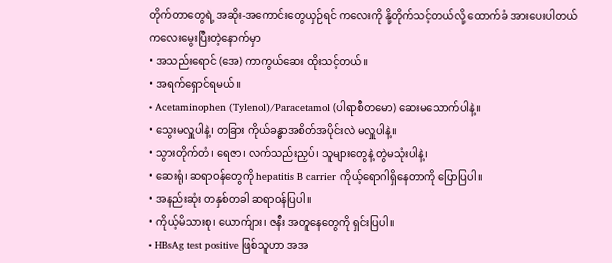တိုက်တာတွေရဲ့ အဆိုး-အကောင်းတွေယှဉ်ရင် ကလေးကို နို့တိုက်သင့်တယ်လို့ ထောက်ခံ အားပေးပါတယ်
ကလေးမွေးပြီးတဲ့နောက်မှာ
• အသည်းရောင် (အေ) ကာကွယ်ဆေး ထိုးသင့်တယ်။
• အရက်ရှောင်ရမယ်။
• Acetaminophen (Tylenol)/Paracetamol (ပါရာစီတမော) ဆေးမသောက်ပါနဲ့။
• သွေးမလှူပါနဲ့၊ တခြား ကိုယ်ခန္ဓာအစိတ်အပိုင်းလဲ မလှူပါနဲ့။
• သွားတိုက်တံ၊ ရေဇာ၊ လက်သည်းညှပ်၊ သူများတွေနဲ့ တွဲမသုံးပါနဲ့၊
• ဆေးရုံ၊ ဆရာဝန်တွေကို hepatitis B carrier ကိုယ့်ရောဂါရှိနေတာကို ပြောပြပါ။
• အနည်းဆုံး တနှစ်တခါ ဆရာဝန်ပြပါ။
• ကိုယ့်မိသားစု၊ ယောက်ျား၊ ဇနီး အတူနေတွေကို ရှင်းပြပါ။
• HBsAg test positive ဖြစ်သူဟာ အအ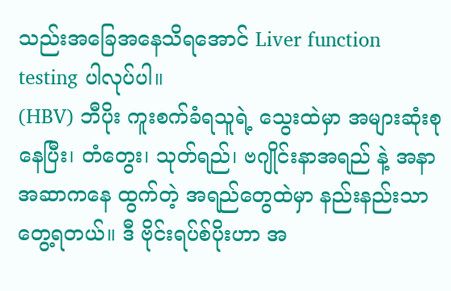သည်းအခြေအနေသိရအောင် Liver function testing ပါလုပ်ပါ။
(HBV) ဘီပိုး ကူးစက်ခံရသူရဲ့ သွေးထဲမှာ အများဆုံးစုနေပြီး၊ တံတွေး၊ သုတ်ရည်၊ ဗဂျိုင်းနာအရည် နဲ့ အနာအဆာကနေ ထွက်တဲ့ အရည်တွေထဲမှာ နည်းနည်းသာတွေ့ရတယ်။ ဒီ ဗိုင်းရပ်စ်ပိုးဟာ အ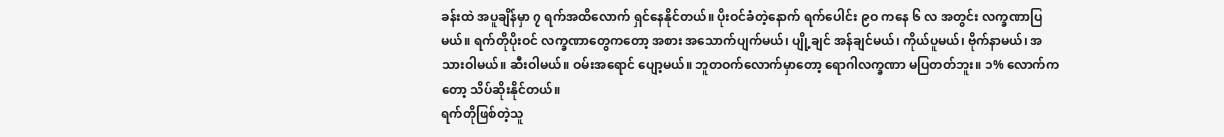ခန်းထဲ အပူချိန်မှာ ၇ ရက်အထိလောက် ရှင်နေနိုင်တယ်။ ပိုးဝင်ခံတဲ့နောက် ရက်ပေါင်း ၉ဝ ကနေ ၆ လ အတွင်း လက္ခဏာပြမယ်။ ရက်တိုပိုးဝင် လက္ခဏာတွေကတော့ အစား အသောက်ပျက်မယ်၊ ပျို့ချင် အန်ချင်မယ်၊ ကိုယ်ပူမယ်၊ ဗိုက်နာမယ်၊ အသားဝါမယ်။ ဆီးဝါမယ်။ ဝမ်းအရောင် ပျော့မယ်။ ဘူတဝက်လောက်မှာတော့ ရောဂါလက္ခဏာ မပြတတ်ဘူး။ ၁% လောက်ကတော့ သိပ်ဆိုးနိုင်တယ်။
ရက်တိုဖြစ်တဲ့သူ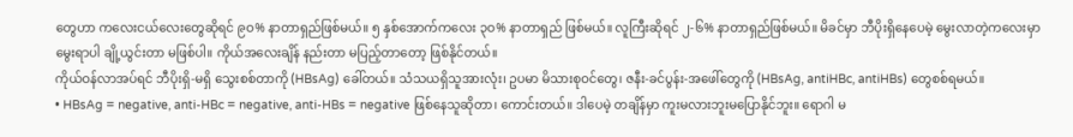တွေဟာ ကလေးငယ်လေးတွေဆိုရင် ၉ဝ% နာတာရှည်ဖြစ်မယ်။ ၅ နှစ်အောက်ကလေး ၃ဝ% နာတာရှည် ဖြစ်မယ်။ လူကြီးဆိုရင် ၂-၆% နာတာရှည်ဖြစ်မယ်။ မိခင်မှာ ဘီပိုးရှိနေပေမဲ့ မွေးလာတဲ့ကလေးမှာ မွေးရာပါ ချို့ယွင်းတာ မဖြစ်ပါ။ ကိုယ်အလေးချိန် နည်းတာ မပြည့်တာတော့ ဖြစ်နိုင်တယ်။
ကိုယ်ဝန်လာအပ်ရင် ဘီပိုးရှိ-မရှိ သွေးစစ်တာကို (HBsAg) ခေါ်တယ်။ သံသယရှိသူအားလုံး၊ ဥပမာ မိသားစုဝင်တွေ၊ ဇနီး-ခင်ပွန်း-အဖေါ်တွေကို (HBsAg, antiHBc, antiHBs) တွေစစ်ရမယ်။
• HBsAg = negative, anti-HBc = negative, anti-HBs = negative ဖြစ်နေသူဆိုတာ၊ ကောင်းတယ်။ ဒါပေမဲ့ တချိန်မှာ ကူးမလားဘူးမပြောနိုင်ဘူး။ ရောဂါ မ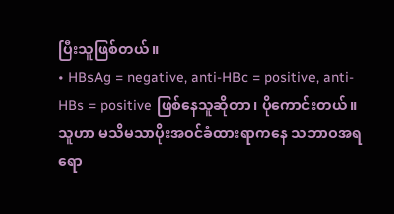ပြီးသူဖြစ်တယ်။
• HBsAg = negative, anti-HBc = positive, anti-HBs = positive ဖြစ်နေသူဆိုတာ၊ ပိုကောင်းတယ်။ သူဟာ မသိမသာပိုးအဝင်ခံထားရာကနေ သဘာဝအရ ရော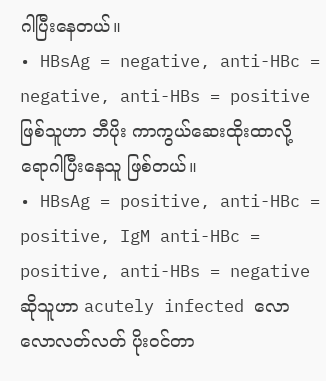ဂါပြီးနေတယ်။
• HBsAg = negative, anti-HBc = negative, anti-HBs = positive ဖြစ်သူဟာ ဘီပိုး ကာကွယ်ဆေးထိုးထာလို့ ရောဂါပြီးနေသူ ဖြစ်တယ်။
• HBsAg = positive, anti-HBc = positive, IgM anti-HBc = positive, anti-HBs = negative ဆိုသူဟာ acutely infected လောလောလတ်လတ် ပိုးဝင်တာ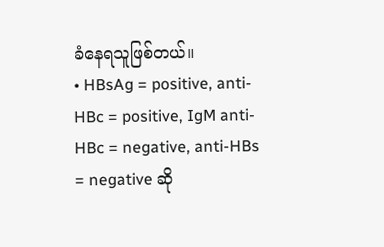ခံနေရသူဖြစ်တယ်။
• HBsAg = positive, anti-HBc = positive, IgM anti-HBc = negative, anti-HBs = negative ဆို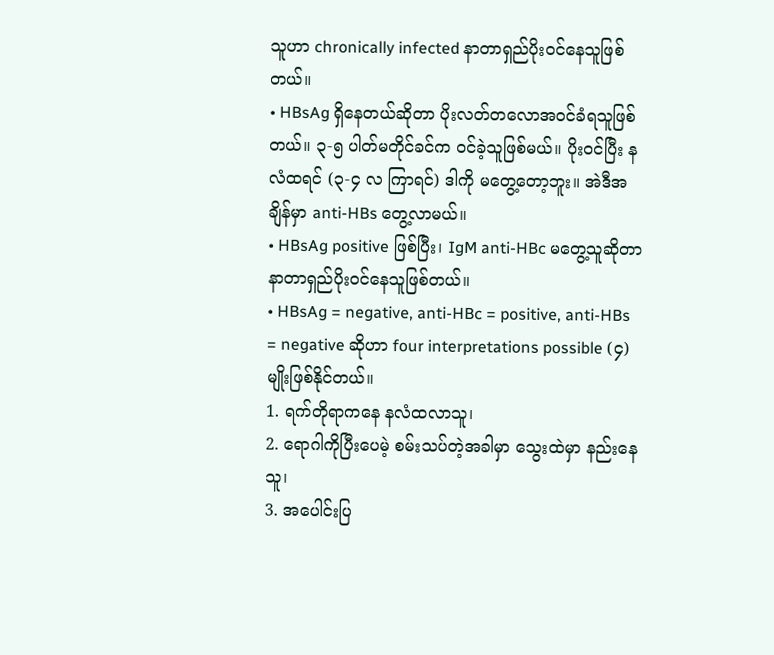သူဟာ chronically infected နာတာရှည်ပိုးဝင်နေသူဖြစ်တယ်။
• HBsAg ရှိနေတယ်ဆိုတာ ပိုးလတ်တလောအဝင်ခံရသူဖြစ်တယ်။ ၃-၅ ပါတ်မတိုင်ခင်က ဝင်ခဲ့သူဖြစ်မယ်။ ပိုးဝင်ပြီး နလံထရင် (၃-၄ လ ကြာရင်) ဒါကို မတွေ့တော့ဘူး။ အဲဒီအချိန်မှာ anti-HBs တွေ့လာမယ်။
• HBsAg positive ဖြစ်ပြီး၊ IgM anti-HBc မတွေ့သူဆိုတာ နာတာရှည်ပိုးဝင်နေသူဖြစ်တယ်။
• HBsAg = negative, anti-HBc = positive, anti-HBs = negative ဆိုဟာ four interpretations possible (၄) မျိုးဖြစ်နိုင်တယ်။
1. ရက်တိုရာကနေ နလံထလာသူ၊
2. ရောဂါကိုပြီးပေမဲ့ စမ်းသပ်တဲ့အခါမှာ သွေးထဲမှာ နည်းနေသူ၊
3. အပေါင်းပြ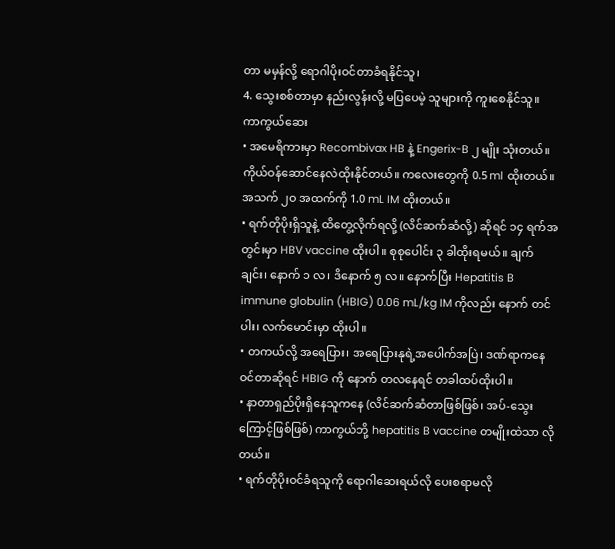တာ မမှန်လို့ ရောဂါပိုးဝင်တာခံရနိုင်သူ၊
4. သွေးစစ်တာမှာ နည်းလွန်းလို့ မပြပေမဲ့ သူများကို ကူးစေနိုင်သူ။
ကာကွယ်ဆေး
• အမေရိကားမှာ Recombivax HB နဲ့ Engerix-B ၂ မျိုး သုံးတယ်။ ကိုယ်ဝန်ဆောင်နေလဲထိုးနိုင်တယ်။ ကလေးတွေကို 0.5 ml ထိုးတယ်။ အသက် ၂ဝ အထက်ကို 1.0 mL IM ထိုးတယ်။
• ရက်တိုပိုးရှိသူနဲ့ ထိတွေ့လိုက်ရလို့ (လိင်ဆက်ဆံလို့) ဆိုရင် ၁၄ ရက်အတွင်းမှာ HBV vaccine ထိုးပါ။ စုစုပေါင်း ၃ ခါထိုးရမယ်။ ချက်ချင်း၊ နောက် ၁ လ၊ ဒိနောက် ၅ လ။ နောက်ပြီး Hepatitis B immune globulin (HBIG) 0.06 mL/kg IM ကိုလည်း နောက် တင်ပါး၊ လက်မောင်းမှာ ထိုးပါ။
• တကယ်လို့ အရေပြား၊ အရေပြားနုရဲ့အပေါက်အပြဲ၊ ဒဏ်ရာကနေ ဝင်တာဆိုရင် HBIG ကို နောက် တလနေရင် တခါထပ်ထိုးပါ။
• နာတာရှည်ပိုးရှိနေသူကနေ (လိင်ဆက်ဆံတာဖြစ်ဖြစ်၊ အပ်-သွေးကြောင့်ဖြစ်ဖြစ်) ကာကွယ်ဘို့ hepatitis B vaccine တမျိုးထဲသာ လိုတယ်။
• ရက်တိုပိုးဝင်ခံရသူကို ရောဂါဆေးရယ်လို ပေးစရာမလို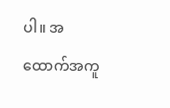ပါ။ အထောက်အကူ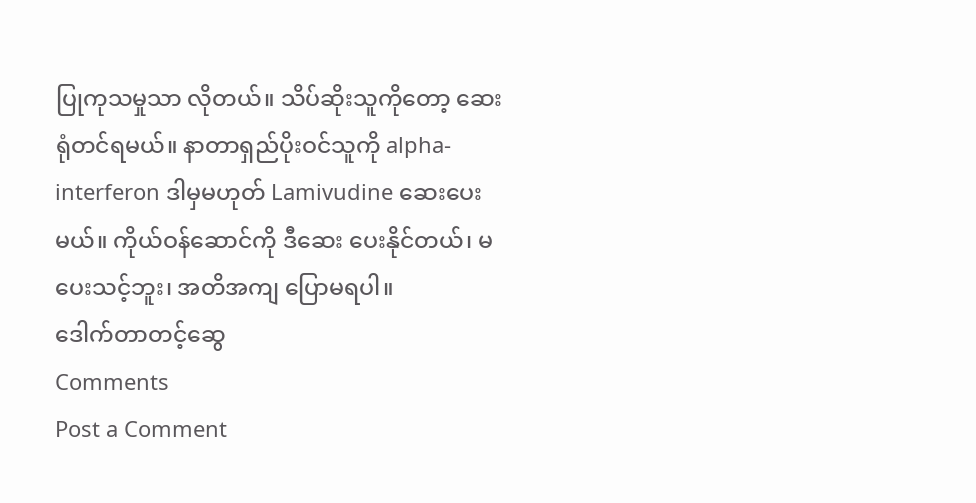ပြုကုသမှုသာ လိုတယ်။ သိပ်ဆိုးသူကိုတော့ ဆေးရုံတင်ရမယ်။ နာတာရှည်ပိုးဝင်သူကို alpha-interferon ဒါမှမဟုတ် Lamivudine ဆေးပေးမယ်။ ကိုယ်ဝန်ဆောင်ကို ဒီဆေး ပေးနိုင်တယ်၊ မပေးသင့်ဘူး၊ အတိအကျ ပြောမရပါ။
ဒေါက်တာတင့်ဆွေ
Comments
Post a Comment